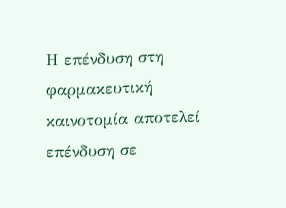Η επένδυση στη φαρμακευτική καινοτομία αποτελεί επένδυση σε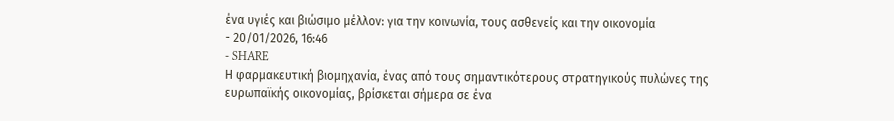ένα υγιές και βιώσιμο μέλλον: για την κοινωνία, τους ασθενείς και την οικονομία
- 20/01/2026, 16:46
- SHARE
Η φαρμακευτική βιομηχανία, ένας από τους σημαντικότερους στρατηγικούς πυλώνες της ευρωπαϊκής οικονομίας, βρίσκεται σήμερα σε ένα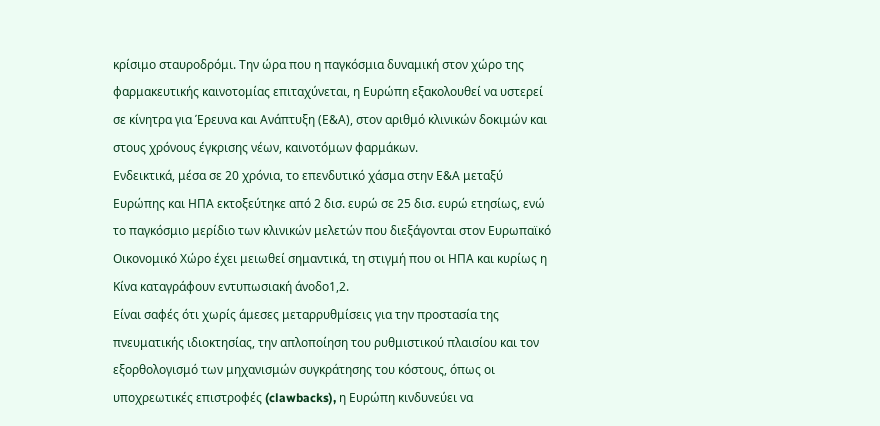κρίσιμο σταυροδρόμι. Την ώρα που η παγκόσμια δυναμική στον χώρο της φαρμακευτικής καινοτομίας επιταχύνεται, η Ευρώπη εξακολουθεί να υστερεί σε κίνητρα για Έρευνα και Ανάπτυξη (Ε&Α), στον αριθμό κλινικών δοκιμών και στους χρόνους έγκρισης νέων, καινοτόμων φαρμάκων.
Ενδεικτικά, μέσα σε 20 χρόνια, το επενδυτικό χάσμα στην Ε&Α μεταξύ Ευρώπης και ΗΠΑ εκτοξεύτηκε από 2 δισ. ευρώ σε 25 δισ. ευρώ ετησίως, ενώ το παγκόσμιο μερίδιο των κλινικών μελετών που διεξάγονται στον Ευρωπαϊκό Οικονομικό Χώρο έχει μειωθεί σημαντικά, τη στιγμή που οι ΗΠΑ και κυρίως η Κίνα καταγράφουν εντυπωσιακή άνοδο1,2.
Είναι σαφές ότι χωρίς άμεσες μεταρρυθμίσεις για την προστασία της πνευματικής ιδιοκτησίας, την απλοποίηση του ρυθμιστικού πλαισίου και τον εξορθολογισμό των μηχανισμών συγκράτησης του κόστους, όπως οι υποχρεωτικές επιστροφές (clawbacks), η Ευρώπη κινδυνεύει να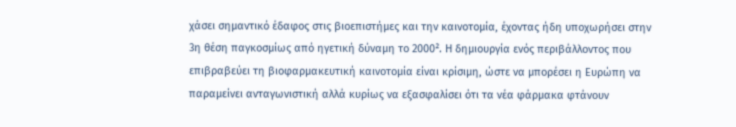χάσει σημαντικό έδαφος στις βιοεπιστήμες και την καινοτομία, έχοντας ήδη υποχωρήσει στην 3η θέση παγκοσμίως από ηγετική δύναμη το 2000². Η δημιουργία ενός περιβάλλοντος που επιβραβεύει τη βιοφαρμακευτική καινοτομία είναι κρίσιμη, ώστε να μπορέσει η Ευρώπη να παραμείνει ανταγωνιστική αλλά κυρίως να εξασφαλίσει ότι τα νέα φάρμακα φτάνουν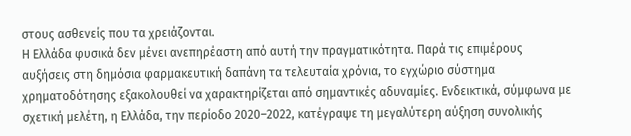στους ασθενείς που τα χρειάζονται.
Η Ελλάδα φυσικά δεν μένει ανεπηρέαστη από αυτή την πραγματικότητα. Παρά τις επιμέρους αυξήσεις στη δημόσια φαρμακευτική δαπάνη τα τελευταία χρόνια, το εγχώριο σύστημα χρηματοδότησης εξακολουθεί να χαρακτηρίζεται από σημαντικές αδυναμίες. Ενδεικτικά, σύμφωνα με σχετική μελέτη, η Ελλάδα, την περίοδο 2020–2022, κατέγραψε τη μεγαλύτερη αύξηση συνολικής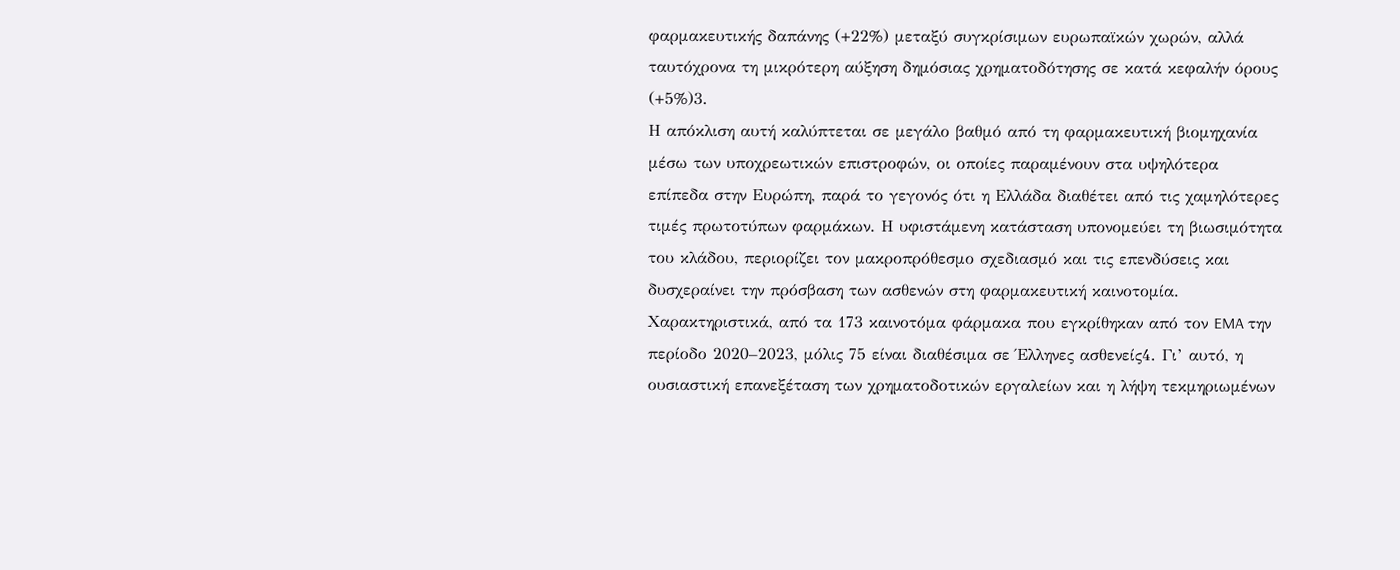φαρμακευτικής δαπάνης (+22%) μεταξύ συγκρίσιμων ευρωπαϊκών χωρών, αλλά ταυτόχρονα τη μικρότερη αύξηση δημόσιας χρηματοδότησης σε κατά κεφαλήν όρους (+5%)3.
Η απόκλιση αυτή καλύπτεται σε μεγάλο βαθμό από τη φαρμακευτική βιομηχανία μέσω των υποχρεωτικών επιστροφών, οι οποίες παραμένουν στα υψηλότερα επίπεδα στην Ευρώπη, παρά το γεγονός ότι η Ελλάδα διαθέτει από τις χαμηλότερες τιμές πρωτοτύπων φαρμάκων. Η υφιστάμενη κατάσταση υπονομεύει τη βιωσιμότητα του κλάδου, περιορίζει τον μακροπρόθεσμο σχεδιασμό και τις επενδύσεις και δυσχεραίνει την πρόσβαση των ασθενών στη φαρμακευτική καινοτομία.
Χαρακτηριστικά, από τα 173 καινοτόμα φάρμακα που εγκρίθηκαν από τον EMA την περίοδο 2020–2023, μόλις 75 είναι διαθέσιμα σε Έλληνες ασθενείς4. Γι’ αυτό, η ουσιαστική επανεξέταση των χρηματοδοτικών εργαλείων και η λήψη τεκμηριωμένων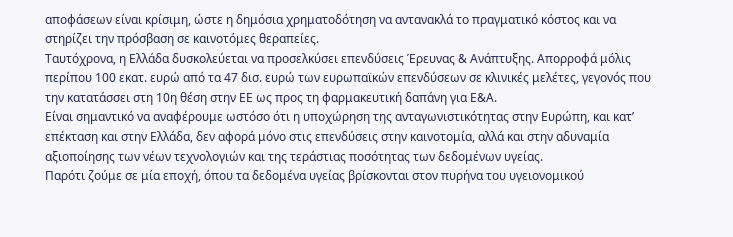αποφάσεων είναι κρίσιμη, ώστε η δημόσια χρηματοδότηση να αντανακλά το πραγματικό κόστος και να στηρίζει την πρόσβαση σε καινοτόμες θεραπείες.
Ταυτόχρονα, η Ελλάδα δυσκολεύεται να προσελκύσει επενδύσεις Έρευνας & Ανάπτυξης. Απορροφά μόλις περίπου 100 εκατ. ευρώ από τα 47 δισ. ευρώ των ευρωπαϊκών επενδύσεων σε κλινικές μελέτες, γεγονός που την κατατάσσει στη 10η θέση στην ΕΕ ως προς τη φαρμακευτική δαπάνη για Ε&Α.
Είναι σημαντικό να αναφέρουμε ωστόσο ότι η υποχώρηση της ανταγωνιστικότητας στην Ευρώπη, και κατ’ επέκταση και στην Ελλάδα, δεν αφορά μόνο στις επενδύσεις στην καινοτομία, αλλά και στην αδυναμία αξιοποίησης των νέων τεχνολογιών και της τεράστιας ποσότητας των δεδομένων υγείας.
Παρότι ζούμε σε μία εποχή, όπου τα δεδομένα υγείας βρίσκονται στον πυρήνα του υγειονομικού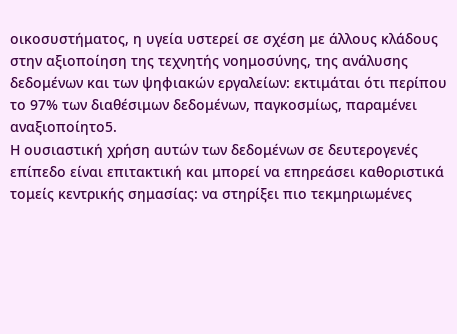οικοσυστήματος, η υγεία υστερεί σε σχέση με άλλους κλάδους στην αξιοποίηση της τεχνητής νοημοσύνης, της ανάλυσης δεδομένων και των ψηφιακών εργαλείων: εκτιμάται ότι περίπου το 97% των διαθέσιμων δεδομένων, παγκοσμίως, παραμένει αναξιοποίητο5.
Η ουσιαστική χρήση αυτών των δεδομένων σε δευτερογενές επίπεδο είναι επιτακτική και μπορεί να επηρεάσει καθοριστικά τομείς κεντρικής σημασίας: να στηρίξει πιο τεκμηριωμένες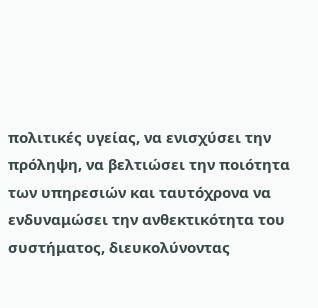πολιτικές υγείας, να ενισχύσει την πρόληψη, να βελτιώσει την ποιότητα των υπηρεσιών και ταυτόχρονα να ενδυναμώσει την ανθεκτικότητα του συστήματος, διευκολύνοντας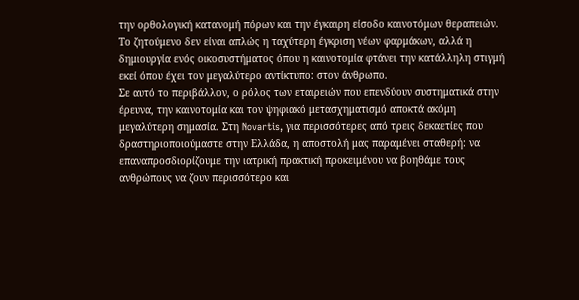την ορθολογική κατανομή πόρων και την έγκαιρη είσοδο καινοτόμων θεραπειών.
Το ζητούμενο δεν είναι απλώς η ταχύτερη έγκριση νέων φαρμάκων, αλλά η δημιουργία ενός οικοσυστήματος όπου η καινοτομία φτάνει την κατάλληλη στιγμή εκεί όπου έχει τον μεγαλύτερο αντίκτυπο: στον άνθρωπο.
Σε αυτό το περιβάλλον, ο ρόλος των εταιρειών που επενδύουν συστηματικά στην έρευνα, την καινοτομία και τον ψηφιακό μετασχηματισμό αποκτά ακόμη μεγαλύτερη σημασία. Στη Novartis, για περισσότερες από τρεις δεκαετίες που δραστηριοποιούμαστε στην Ελλάδα, η αποστολή μας παραμένει σταθερή: να επαναπροσδιορίζουμε την ιατρική πρακτική προκειμένου να βοηθάμε τους ανθρώπους να ζουν περισσότερο και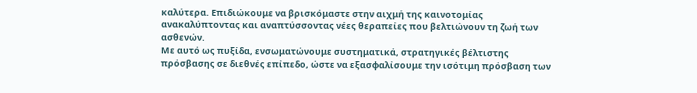καλύτερα. Επιδιώκουμε να βρισκόμαστε στην αιχμή της καινοτομίας ανακαλύπτοντας και αναπτύσσοντας νέες θεραπείες που βελτιώνουν τη ζωή των ασθενών.
Με αυτό ως πυξίδα, ενσωματώνουμε συστηματικά, στρατηγικές βέλτιστης πρόσβασης σε διεθνές επίπεδο, ώστε να εξασφαλίσουμε την ισότιμη πρόσβαση των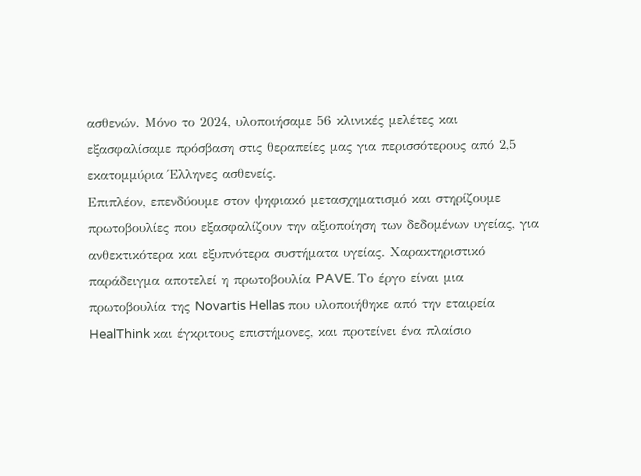ασθενών. Μόνο το 2024, υλοποιήσαμε 56 κλινικές μελέτες και εξασφαλίσαμε πρόσβαση στις θεραπείες μας για περισσότερους από 2,5 εκατομμύρια Έλληνες ασθενείς.
Επιπλέον, επενδύουμε στον ψηφιακό μετασχηματισμό και στηρίζουμε πρωτοβουλίες που εξασφαλίζουν την αξιοποίηση των δεδομένων υγείας, για ανθεκτικότερα και εξυπνότερα συστήματα υγείας. Χαρακτηριστικό παράδειγμα αποτελεί η πρωτοβουλία PAVE. Το έργο είναι μια πρωτοβουλία της Novartis Hellas που υλοποιήθηκε από την εταιρεία HealThink και έγκριτους επιστήμονες, και προτείνει ένα πλαίσιο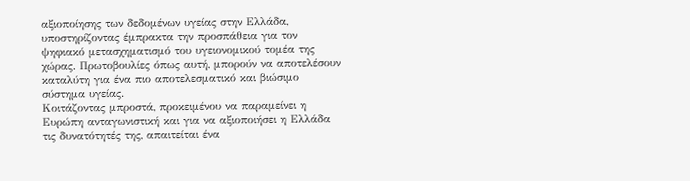αξιοποίησης των δεδομένων υγείας στην Ελλάδα, υποστηρίζοντας έμπρακτα την προσπάθεια για τον ψηφιακό μετασχηματισμό του υγειονομικού τομέα της χώρας. Πρωτοβουλίες όπως αυτή, μπορούν να αποτελέσουν καταλύτη για ένα πιο αποτελεσματικό και βιώσιμο σύστημα υγείας.
Κοιτάζοντας μπροστά, προκειμένου να παραμείνει η Ευρώπη ανταγωνιστική και για να αξιοποιήσει η Ελλάδα τις δυνατότητές της, απαιτείται ένα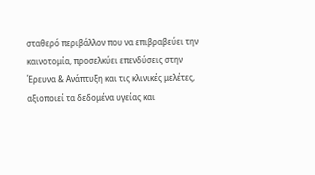σταθερό περιβάλλον που να επιβραβεύει την καινοτομία, προσελκύει επενδύσεις στην Έρευνα & Ανάπτυξη και τις κλινικές μελέτες, αξιοποιεί τα δεδομένα υγείας και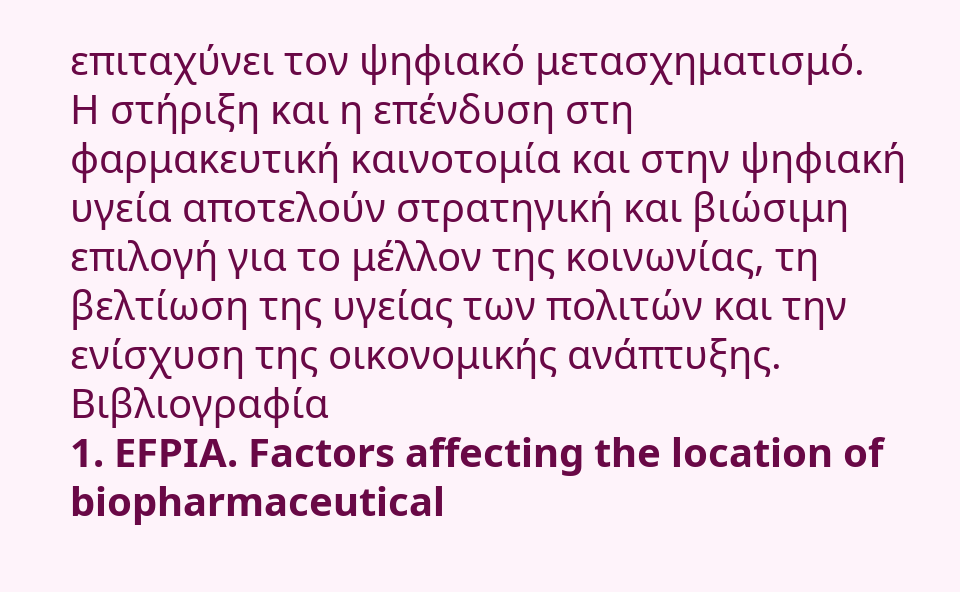επιταχύνει τον ψηφιακό μετασχηματισμό.
Η στήριξη και η επένδυση στη φαρμακευτική καινοτομία και στην ψηφιακή υγεία αποτελούν στρατηγική και βιώσιμη επιλογή για το μέλλον της κοινωνίας, τη βελτίωση της υγείας των πολιτών και την ενίσχυση της οικονομικής ανάπτυξης.
Bιβλιογραφία
1. EFPIA. Factors affecting the location of biopharmaceutical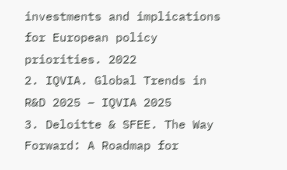investments and implications for European policy priorities. 2022
2. IQVIA. Global Trends in R&D 2025 – IQVIA 2025
3. Deloitte & SFEE. The Way Forward: A Roadmap for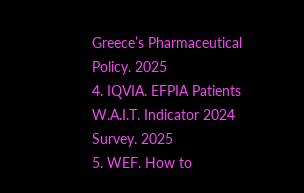Greece’s Pharmaceutical Policy. 2025
4. IQVIA. EFPIA Patients W.A.I.T. Indicator 2024 Survey. 2025
5. WEF. How to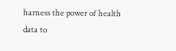harness the power of health data to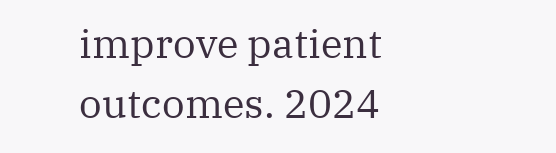improve patient outcomes. 2024